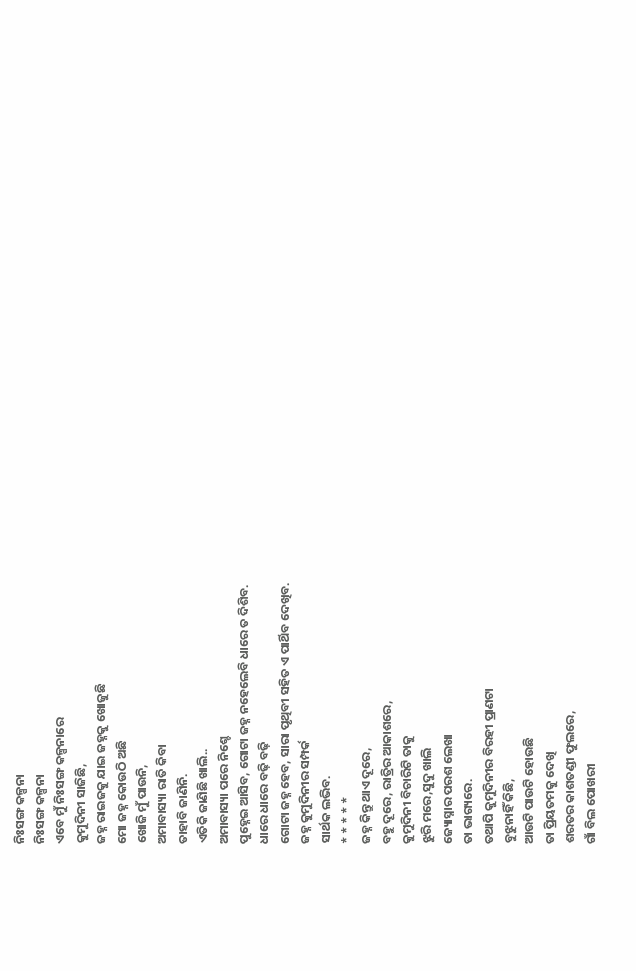ନିଃସଙ୍ଗ କଳ୍ପନା
ନିଃସଙ୍ଗ କଳ୍ପନା
ଏବେ ମୁଁ ନିଃସଙ୍ଗ କଳ୍ପନାରେ
କୁମୁଦିନୀ ସାଜିଛି,
ଜହ୍ନ ରାଇଜକୁ ଯାଇ ଜହ୍ନକୁ ଖୋଜୁଛି
ମୋ ଜହ୍ନ କୋଉଠି ଅଛି
ଖୋଜି ମୁଁ ପାଉନି,
ଅମାବାସ୍ୟା ରାତି କିବା
ତାହାବି ଜାଣିନି.
ଏତିକି ଜାଣିଛି ଖାଲି..
ଅମାବାସ୍ୟା ପରେ ନିଶ୍ଚେ
ପୁହ୍ନେଇ ଆସିବ, ଗୋଟା ଜହ୍ନ ନହେଲେବି ଧାରେ ତ ଦିଶିବ.
ଧାରେ ଧାରେ ବଢ଼ି ବଢ଼ି
ଗୋଟା ଜହ୍ନ ହେବ, ସାରା ପୃଥିବୀ ସହିତ ଏ ପାର୍ଥିବ ଦେଖିବ.
ଜହ୍ନ କୁମୁଦିନୀର ସମ୍ପର୍କ
ସାର୍ଥକ ଲଭିବ.
* * * * *
ଜହ୍ନ କିନ୍ତୁ ଥାଏ ଦୂରେ,
ବହୁ ଦୂରେ, ରାତ୍ରିର ଆକାଶରେ,
କୁମୁଦିନୀ ବିଚାରିଟି ତାକୁ
ଝୁରି ମରେ,ସୁଦୁ ଖାଲି
ଜ୍ୟୋସ୍ନାର ପରଶ ଲେଖା
ତା ଭାଗ୍ୟରେ.
ତଥାପି କୁମୁଦିନୀର ବିରହୀ ପ୍ରାଣଟା
ବୁଝୁନାହିଁ କିଛି,
ଆଉଟି ପାଉଟି ହୋଉଛି
ତା ପ୍ରିୟତମକୁ ଦେଖି
ଶରତର କାଶତଣ୍ଡୀ ଫୁଲରେ,
ଗାଁ ବିଲ ପୋଖରୀ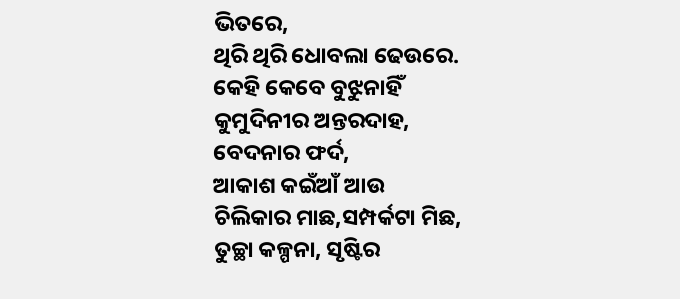ଭିତରେ,
ଥିରି ଥିରି ଧୋବଲା ଢେଉରେ.
କେହି କେବେ ବୁଝୁନାହିଁ
କୁମୁଦିନୀର ଅନ୍ତରଦାହ,
ବେଦନାର ଫର୍ଦ,
ଆକାଶ କଇଁଆଁ ଆଉ
ଚିଲିକାର ମାଛ,ସମ୍ପର୍କଟା ମିଛ,
ତୁଚ୍ଛା କଳ୍ପନା, ସୃଷ୍ଟିର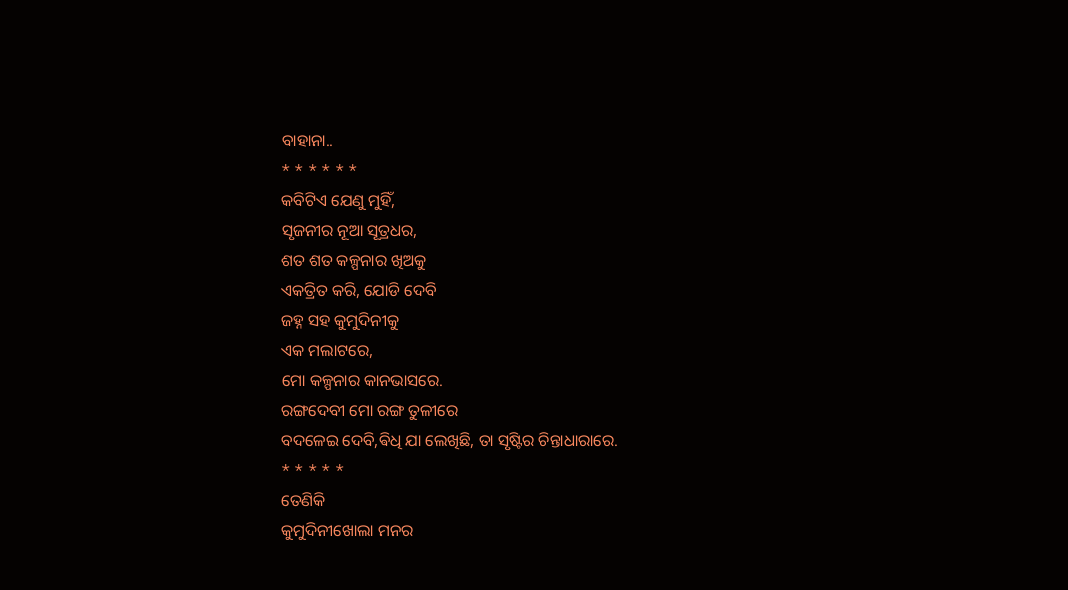ବାହାନା..
* * * * * *
କବିଟିଏ ଯେଣୁ ମୁହିଁ,
ସୃଜନୀର ନୂଆ ସୂତ୍ରଧର,
ଶତ ଶତ କଳ୍ପନାର ଖିଅକୁ
ଏକତ୍ରିତ କରି, ଯୋଡି ଦେବି
ଜହ୍ନ ସହ କୁମୁଦିନୀକୁ
ଏକ ମଲାଟରେ,
ମୋ କଳ୍ପନାର କାନଭାସରେ.
ରଙ୍ଗଦେବୀ ମୋ ରଙ୍ଗ ତୁଳୀରେ
ବଦଳେଇ ଦେବି,ଵିଧି ଯା ଲେଖିଛି, ତା ସୃଷ୍ଟିର ଚିନ୍ତାଧାରାରେ.
* * * * *
ତେଣିକି
କୁମୁଦିନୀଖୋଲା ମନର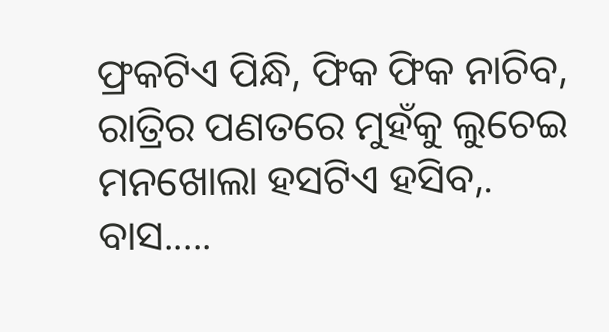ଫ୍ରକଟିଏ ପିନ୍ଧି, ଫିକ ଫିକ ନାଚିବ,
ରାତ୍ରିର ପଣତରେ ମୁହଁକୁ ଲୁଚେଇ
ମନଖୋଲା ହସଟିଏ ହସିବ,.
ବାସ.....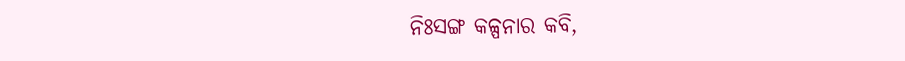ନିଃସଙ୍ଗ କଳ୍ପନାର କବି,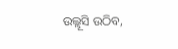ଉଲ୍ଲୂସି ଉଠିବ,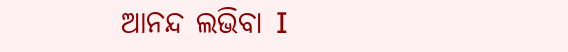ଆନନ୍ଦ ଲଭିବା I